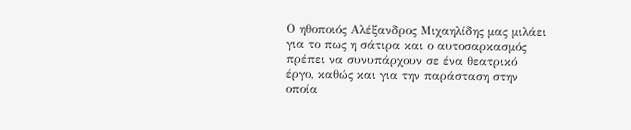Ο ηθοποιός Αλέξανδρος Μιχαηλίδης μας μιλάει για το πως η σάτιρα και ο αυτοσαρκασμός πρέπει να συνυπάρχουν σε ένα θεατρικό έργο, καθώς και για την παράσταση στην οποία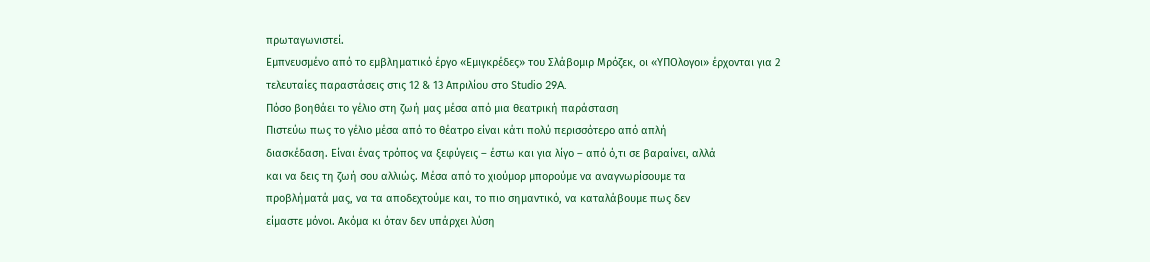πρωταγωνιστεί.
Εμπνευσμένο από το εμβληματικό έργο «Εμιγκρέδες» του Σλάβομιρ Μρόζεκ, οι «ΥΠΟλογοι» έρχονται για 2 τελευταίες παραστάσεις στις 12 & 13 Απριλίου στο Studio 29A.
Πόσο βοηθάει το γέλιο στη ζωή μας μέσα από μια θεατρική παράσταση
Πιστεύω πως το γέλιο μέσα από το θέατρο είναι κάτι πολύ περισσότερο από απλή
διασκέδαση. Είναι ένας τρόπος να ξεφύγεις – έστω και για λίγο – από ό,τι σε βαραίνει, αλλά
και να δεις τη ζωή σου αλλιώς. Μέσα από το χιούμορ μπορούμε να αναγνωρίσουμε τα
προβλήματά μας, να τα αποδεχτούμε και, το πιο σημαντικό, να καταλάβουμε πως δεν
είμαστε μόνοι. Ακόμα κι όταν δεν υπάρχει λύση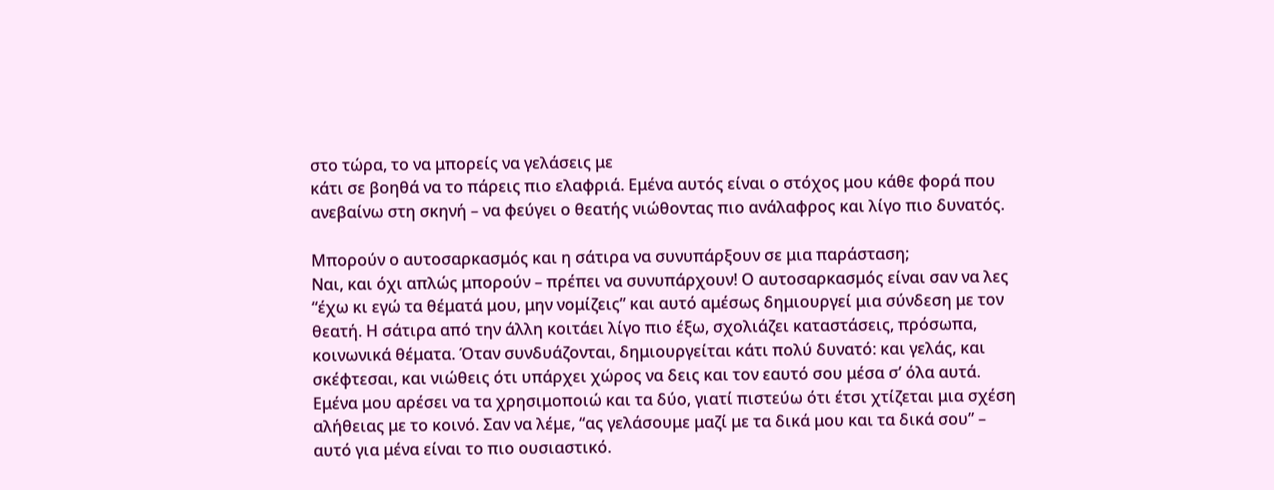στο τώρα, το να μπορείς να γελάσεις με
κάτι σε βοηθά να το πάρεις πιο ελαφριά. Εμένα αυτός είναι ο στόχος μου κάθε φορά που
ανεβαίνω στη σκηνή – να φεύγει ο θεατής νιώθοντας πιο ανάλαφρος και λίγο πιο δυνατός.

Μπορούν ο αυτοσαρκασμός και η σάτιρα να συνυπάρξουν σε μια παράσταση;
Ναι, και όχι απλώς μπορούν – πρέπει να συνυπάρχουν! Ο αυτοσαρκασμός είναι σαν να λες
“έχω κι εγώ τα θέματά μου, μην νομίζεις” και αυτό αμέσως δημιουργεί μια σύνδεση με τον
θεατή. Η σάτιρα από την άλλη κοιτάει λίγο πιο έξω, σχολιάζει καταστάσεις, πρόσωπα,
κοινωνικά θέματα. Όταν συνδυάζονται, δημιουργείται κάτι πολύ δυνατό: και γελάς, και
σκέφτεσαι, και νιώθεις ότι υπάρχει χώρος να δεις και τον εαυτό σου μέσα σ’ όλα αυτά.
Εμένα μου αρέσει να τα χρησιμοποιώ και τα δύο, γιατί πιστεύω ότι έτσι χτίζεται μια σχέση
αλήθειας με το κοινό. Σαν να λέμε, “ας γελάσουμε μαζί με τα δικά μου και τα δικά σου” –
αυτό για μένα είναι το πιο ουσιαστικό.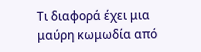Τι διαφορά έχει μια μαύρη κωμωδία από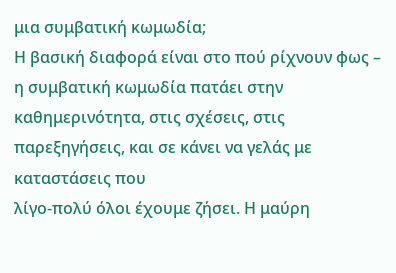μια συμβατική κωμωδία;
Η βασική διαφορά είναι στο πού ρίχνουν φως – η συμβατική κωμωδία πατάει στην
καθημερινότητα, στις σχέσεις, στις παρεξηγήσεις, και σε κάνει να γελάς με καταστάσεις που
λίγο-πολύ όλοι έχουμε ζήσει. Η μαύρη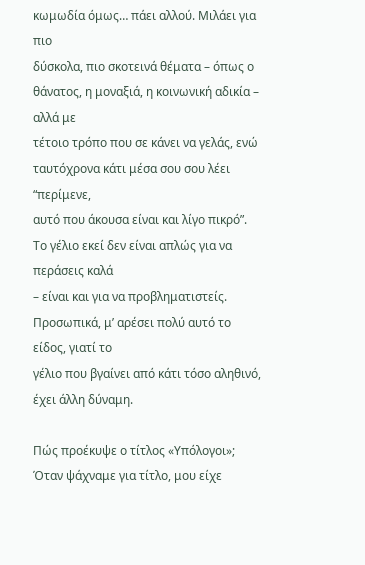κωμωδία όμως… πάει αλλού. Μιλάει για πιο
δύσκολα, πιο σκοτεινά θέματα – όπως ο θάνατος, η μοναξιά, η κοινωνική αδικία – αλλά με
τέτοιο τρόπο που σε κάνει να γελάς, ενώ ταυτόχρονα κάτι μέσα σου σου λέει “περίμενε,
αυτό που άκουσα είναι και λίγο πικρό”. Το γέλιο εκεί δεν είναι απλώς για να περάσεις καλά
– είναι και για να προβληματιστείς. Προσωπικά, μ’ αρέσει πολύ αυτό το είδος, γιατί το
γέλιο που βγαίνει από κάτι τόσο αληθινό, έχει άλλη δύναμη.

Πώς προέκυψε ο τίτλος «Υπόλογοι»;
Όταν ψάχναμε για τίτλο, μου είχε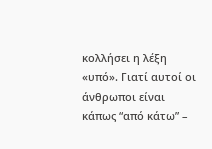κολλήσει η λέξη «υπό». Γιατί αυτοί οι άνθρωποι είναι
κάπως “από κάτω” –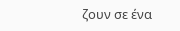ζουν σε ένα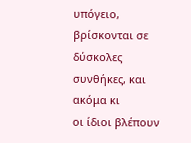υπόγειο, βρίσκονται σε δύσκολες συνθήκες, και ακόμα κι
οι ίδιοι βλέπουν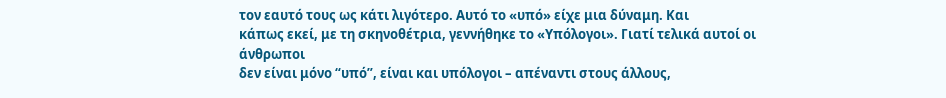τον εαυτό τους ως κάτι λιγότερο. Αυτό το «υπό» είχε μια δύναμη. Και
κάπως εκεί, με τη σκηνοθέτρια, γεννήθηκε το «Υπόλογοι». Γιατί τελικά αυτοί οι άνθρωποι
δεν είναι μόνο “υπό”, είναι και υπόλογοι – απέναντι στους άλλους,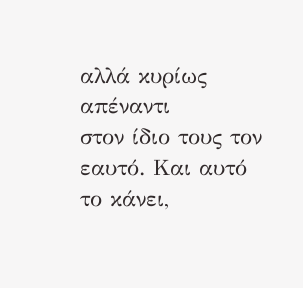αλλά κυρίως απέναντι
στον ίδιο τους τον εαυτό. Και αυτό το κάνει,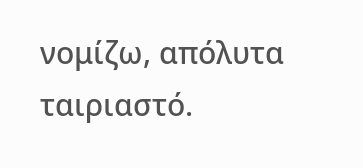νομίζω, απόλυτα ταιριαστό.